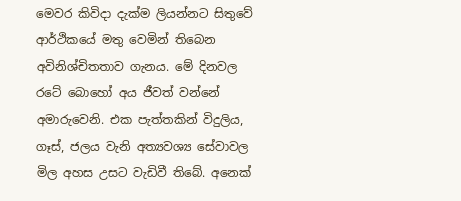මෙවර කිවිදා දැක්ම ලියන්නට සිතුවේ ආර්ථිකයේ මතු වෙමින් තිබෙන අවිනිශ්චිතතාව ගැනය. මේ දිනවල රටේ බොහෝ අය ජීවත් වන්නේ අමාරුවෙනි. එක පැත්තකින් විදුලිය, ගෑස්, ජලය වැනි අත්‍යවශ්‍ය සේවාවල මිල අහස උසට වැඩිවී තිබේ. අනෙක්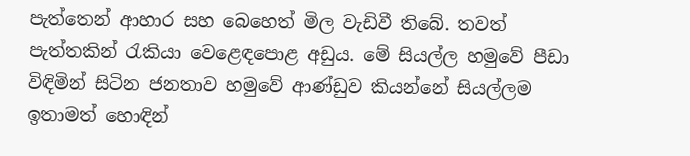පැත්තෙන් ආහාර සහ බෙහෙත් මිල වැඩිවී තිබේ. තවත් පැත්තකින් රැකියා වෙළෙඳපොළ අඩුය. මේ සියල්ල හමුවේ පීඩා විඳිමින් සිටින ජනතාව හමුවේ ආණ්ඩුව කියන්නේ සියල්ලම ඉතාමත් හොඳින්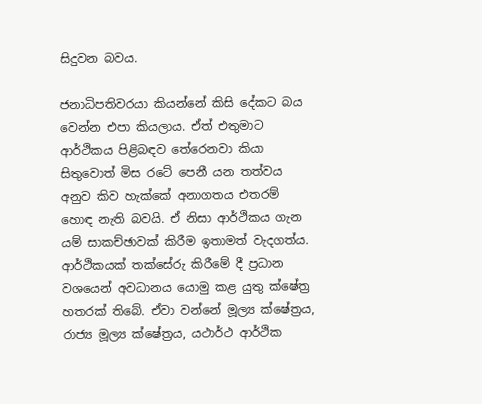සිදුවන බවය.

ජනාධිපතිවරයා කියන්නේ කිසි දේකට බය වෙන්න එපා කියලාය. ඒත් එතුමාට ආර්ථිකය පිළිබඳව තේරෙනවා කියා සිතුවොත් මිස රටේ පෙනී යන තත්වය අනුව කිව හැක්කේ අනාගතය එතරම් හොඳ නැති බවයි. ඒ නිසා ආර්ථිකය ගැන යම් සාකච්ඡාවක් කිරීම ඉතාමත් වැදගත්ය. ආර්ථිකයක් තක්සේරු කිරීමේ දී ප්‍රධාන වශයෙන් අවධානය යොමු කළ යුතු ක්ෂේත්‍ර හතරක් තිබේ. ඒවා වන්නේ මූල්‍ය ක්ෂේත්‍රය, රාජ්‍ය මූල්‍ය ක්ෂේත්‍රය, යථාර්ථ ආර්ථික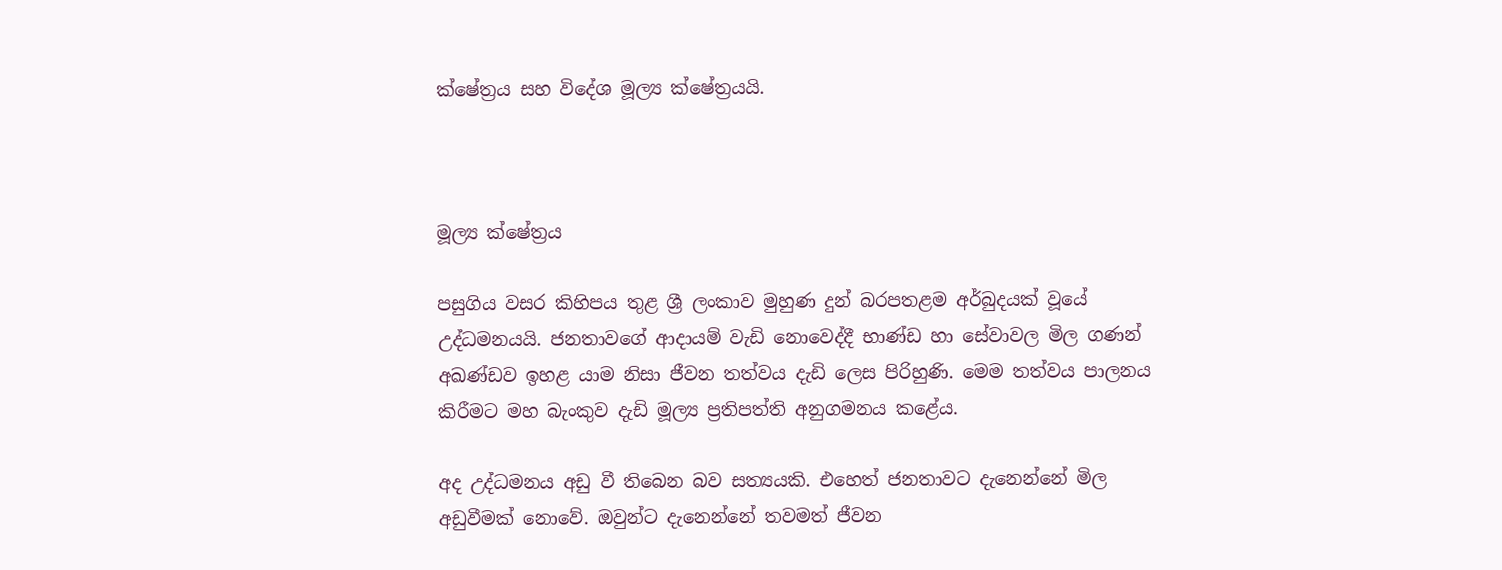ක්ෂේත්‍රය සහ විදේශ මූල්‍ය ක්ෂේත්‍රයයි.



මූල්‍ය ක්ෂේත්‍රය

පසුගිය වසර කිහිපය තුළ ශ්‍රී ලංකාව මුහුණ දුන් බරපතළම අර්බුදයක් වූයේ උද්ධමනයයි. ජනතාවගේ ආදායම් වැඩි නොවෙද්දී භාණ්ඩ හා සේවාවල මිල ගණන් අඛණ්ඩව ඉහළ යාම නිසා ජීවන තත්වය දැඩි ලෙස පිරිහුණි. මෙම තත්වය පාලනය කිරීමට මහ බැංකුව දැඩි මූල්‍ය ප්‍රතිපත්ති අනුගමනය කළේය.

අද උද්ධමනය අඩු වී තිබෙන බව සත්‍යයකි. එහෙත් ජනතාවට දැනෙන්නේ මිල අඩුවීමක් නොවේ. ඔවුන්ට දැනෙන්නේ තවමත් ජීවන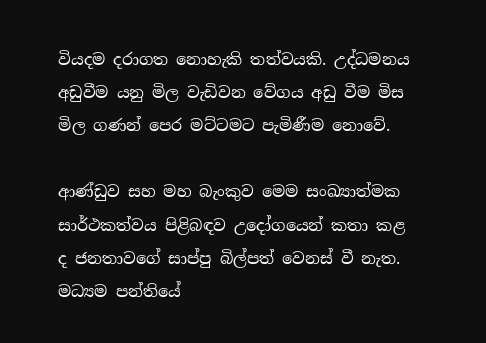වියදම දරාගත නොහැකි තත්වයකි. උද්ධමනය අඩුවීම යනු මිල වැඩිවන වේගය අඩු වීම මිස මිල ගණන් පෙර මට්ටමට පැමිණීම නොවේ.

ආණ්ඩුව සහ මහ බැංකුව මෙම සංඛ්‍යාත්මක සාර්ථකත්වය පිළිබඳව උද‌ෝගයෙන් කතා කළ ද ජනතාවගේ සාප්පු බිල්පත් වෙනස් වී නැත. මධ්‍යම පන්තියේ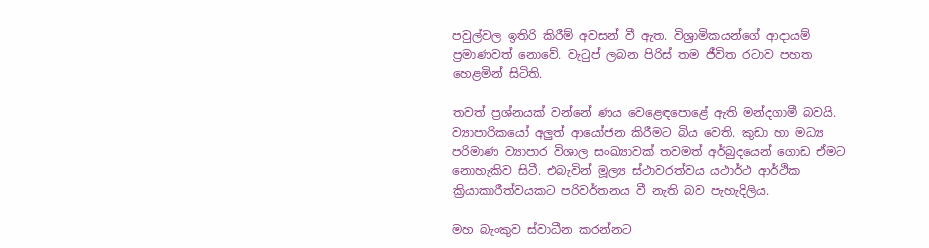පවුල්වල ඉතිරි කිරීම් අවසන් වී ඇත. විශ්‍රාමිකයන්ගේ ආදායම් ප්‍රමාණවත් නොවේ. වැටුප් ලබන පිරිස් තම ජීවිත රටාව පහත හෙළමින් සිටිති.

තවත් ප්‍රශ්නයක් වන්නේ ණය වෙළෙඳපොළේ ඇති මන්දගාමී බවයි. ව්‍යාපාරිකයෝ අලු‍ත් ආයෝජන කිරීමට බිය වෙති. කුඩා හා මධ්‍ය පරිමාණ ව්‍යාපාර විශාල සංඛ්‍යාවක් තවමත් අර්බුදයෙන් ගොඩ ඒමට නොහැකිව සිටී. එබැවින් මූල්‍ය ස්ථාවරත්වය යථාර්ථ ආර්ථික ක්‍රියාකාරීත්වයකට පරිවර්තනය වී නැති බව පැහැදිලිය.

මහ බැංකුව ස්වාධීන කරන්නට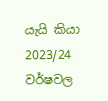යැයි කියා 2023/24 වර්ෂවල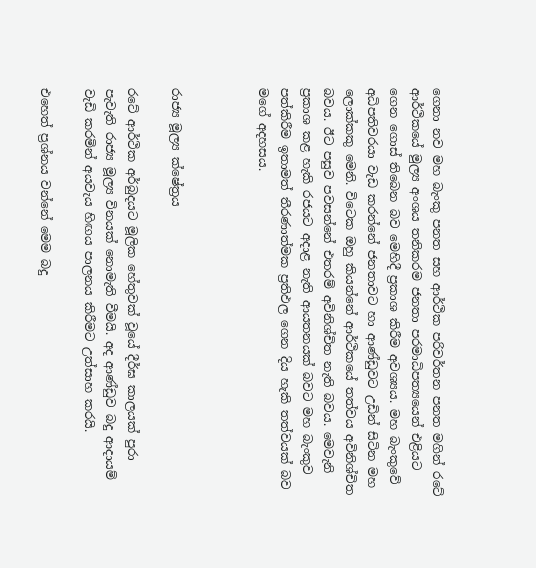ගෙනා නව මහ බැංකු පනත සහ ආර්ථික පරිවර්තන පනත මගින් රටේ ආර්ථිකයේ මුල්‍ය අංශය තනිකරම ජනතා පරමාධිපත්‍යයෙන් එළියට ගෙන ගොස් තිබෙන බව මෙහිදී ප්‍රකාශ කිරීම අවශ්‍යය. මහ බැංකුවේ අධිපතිවරයා වැඩ කරන්නේ ජනතාවට හා ආණ්ඩුවට උඩින් සිටින මහ ලොක්කකු මෙනි. විටෙක ඔහු කියන්නේ ආර්ථිකයේ තත්වය අවිනිශ්චිත බවය. ඊට පසුව පවසන්නේ එතරම් අවිනිශ්චිත නැති බවය. මෙවැනි ප්‍රකාශ කළ හැකි රජයට අදාළ නැති ආයතනයක් බවට මහ බැංකුව පත්කිරීම ඉතාමත් තීරණාත්මක ප්‍රතිඵල ගෙන දිය හැකි තත්වයක් බව මගේ අදහසය.



රාජ්‍ය මූල්‍ය ක්ෂේත්‍රය

රටේ ආර්ථික අර්බුදයට මූලික හේතුවක් වූයේ දීර්ඝ කාලයක් පුරා පැවැති රාජ්‍ය මූල්‍ය විනයක් නොමැති වීමයි. අද ආණ්ඩුව බදු ආදායම් වැඩි කරමින් අයවැය හිඟය පාලනය කිරීමට උත්සාහ කරයි.

එහෙත් ප්‍රශ්නය වන්නේ මෙම බදු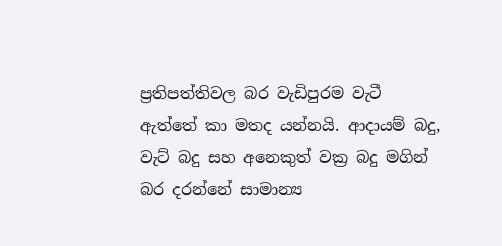ප්‍රතිපත්තිවල බර වැඩිපුරම වැටී ඇත්තේ කා මතද යන්නයි. ආදායම් බදු, වැට් බදු සහ අනෙකුත් වක්‍ර බදු මගින් බර දරන්නේ සාමාන්‍ය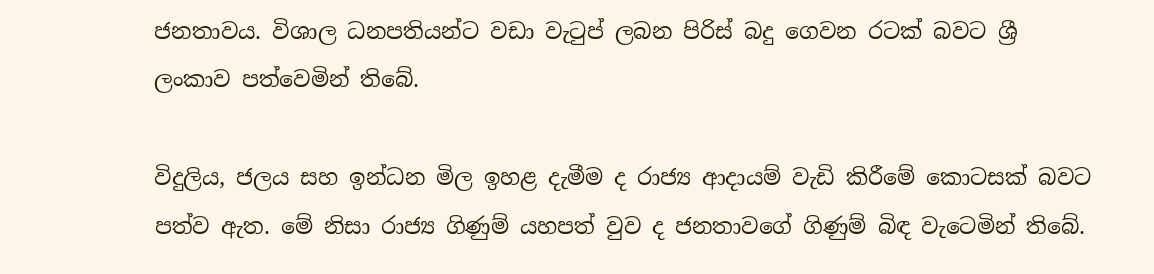ජනතාවය. විශාල ධනපතියන්ට වඩා වැටුප් ලබන පිරිස් බදු ගෙවන රටක් බවට ශ්‍රී ලංකාව පත්වෙමින් තිබේ.

විදුලිය, ජලය සහ ඉන්ධන මිල ඉහළ දැමීම ද රාජ්‍ය ආදායම් වැඩි කිරීමේ කොටසක් බවට පත්ව ඇත. මේ නිසා රාජ්‍ය ගිණුම් යහපත් වුව ද ජනතාවගේ ගිණුම් බිඳ වැටෙමින් තිබේ.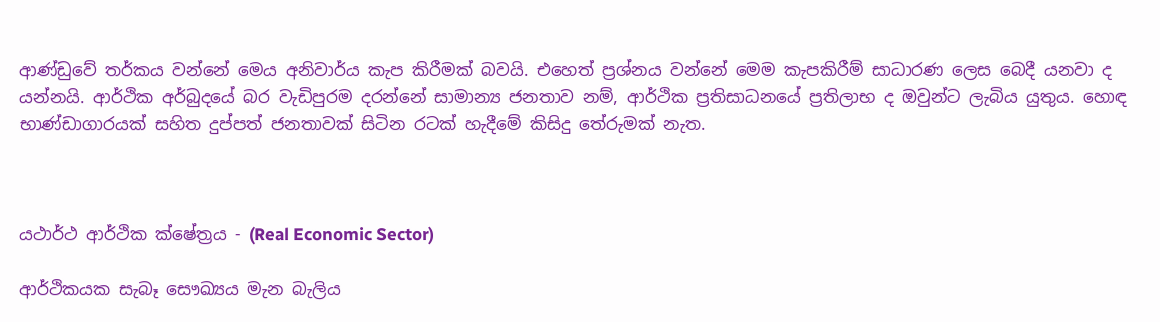ආණ්ඩුවේ තර්කය වන්නේ මෙය අනිවාර්ය කැප කිරීමක් බවයි. එහෙත් ප්‍රශ්නය වන්නේ මෙම කැපකිරීම් සාධාරණ ලෙස බෙදී යනවා ද යන්නයි. ආර්ථික අර්බුදයේ බර වැඩිපුරම දරන්නේ සාමාන්‍ය ජනතාව නම්, ආර්ථික ප්‍රතිසාධනයේ ප්‍රතිලාභ ද ඔවුන්ට ලැබිය යුතුය. හොඳ භාණ්ඩාගාරයක් සහිත දුප්පත් ජනතාවක් සිටින රටක් හැදීමේ කිසිදු තේරුමක් නැත.



යථාර්ථ ආර්ථික ක්ෂේත්‍රය - (Real Economic Sector)

ආර්ථිකයක සැබෑ සෞඛ්‍යය මැන බැලිය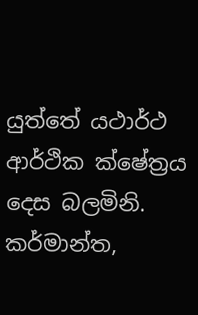යුත්තේ යථාර්ථ ආර්ථික ක්ෂේත්‍රය දෙස බලමිනි. කර්මාන්ත,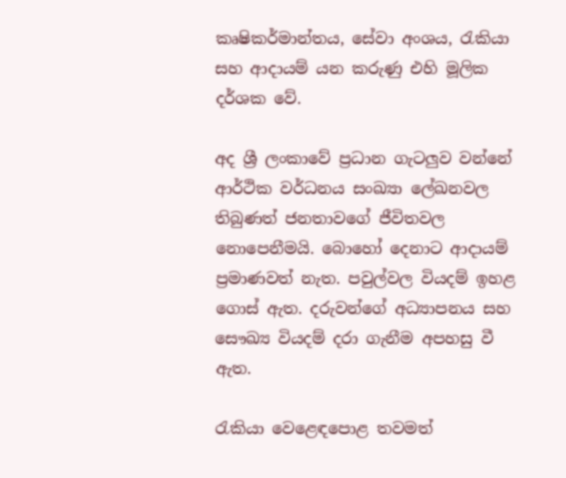කෘෂිකර්මාන්තය, සේවා අංශය, රැකියා සහ ආදායම් යන කරුණු එහි මූලික දර්ශක වේ.

අද ශ්‍රී ලංකාවේ ප්‍රධාන ගැටලු‍ව වන්නේ ආර්ථික වර්ධනය සංඛ්‍යා ලේඛනවල තිබුණත් ජනතාවගේ ජීවිතවල නොපෙනීමයි. බොහෝ දෙනාට ආදායම් ප්‍රමාණවත් නැත. පවුල්වල වියදම් ඉහළ ගොස් ඇත. දරුවන්ගේ අධ්‍යාපනය සහ සෞඛ්‍ය වියදම් දරා ගැනීම අපහසු වී ඇත.

රැකියා වෙළෙඳපොළ තවමත්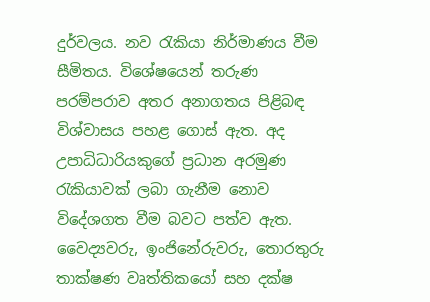දුර්වලය. නව රැකියා නිර්මාණය වීම සීමිතය. විශේෂයෙන් තරුණ පරම්පරාව අතර අනාගතය පිළිබඳ විශ්වාසය පහළ ගොස් ඇත. අද උපාධිධාරියකුගේ ප්‍රධාන අරමුණ රැකියාවක් ලබා ගැනීම නොව විදේශගත වීම බවට පත්ව ඇත. වෛද්‍යවරු, ඉංජිනේරුවරු, තොරතුරු තාක්ෂණ වෘත්තිකයෝ සහ දක්ෂ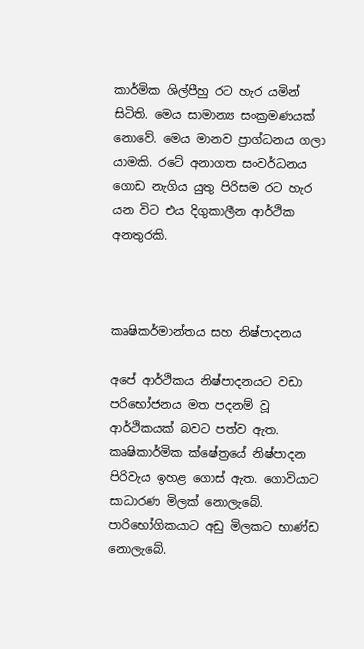කාර්මික ශිල්පීහු රට හැර යමින් සිටිති. මෙය සාමාන්‍ය සංක්‍රමණයක් නොවේ. මෙය මානව ප්‍රාග්ධනය ගලා යාමකි. රටේ අනාගත සංවර්ධනය ගොඩ නැගිය යුතු පිරිසම රට හැර යන විට එය දිගුකාලීන ආර්ථික අනතුරකි.



කෘෂිකර්මාන්තය සහ නිෂ්පාදනය

අපේ ආර්ථිකය නිෂ්පාදනයට වඩා පරිභෝජනය මත පදනම් වූ ආර්ථිකයක් බවට පත්ව ඇත. කෘෂිකාර්මික ක්ෂේත්‍රයේ නිෂ්පාදන පිරිවැය ඉහළ ගොස් ඇත. ගොවියාට සාධාරණ මිලක් නොලැබේ. පාරිභෝගිකයාට අඩු මිලකට භාණ්ඩ නොලැබේ.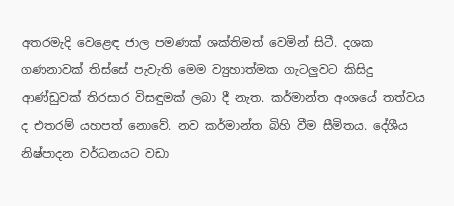අතරමැදි වෙළෙඳ ජාල පමණක් ශක්තිමත් වෙමින් සිටී. දශක ගණනාවක් තිස්සේ පැවැති මෙම ව්‍යුහාත්මක ගැටලු‍වට කිසිදු ආණ්ඩුවක් තිරසාර විසඳුමක් ලබා දී නැත. කර්මාන්ත අංශයේ තත්වය ද එතරම් යහපත් නොවේ. නව කර්මාන්ත බිහි වීම සීමිතය. දේශීය නිෂ්පාදන වර්ධනයට වඩා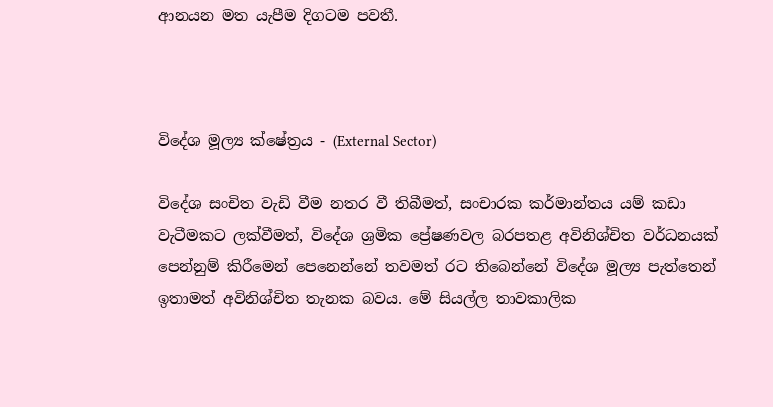ආනයන මත යැපීම දිගටම පවතී.



විදේශ මූල්‍ය ක්ෂේත්‍රය - (External Sector)

විදේශ සංචිත වැඩි වීම නතර වී තිබීමත්, සංචාරක කර්මාන්තය යම් කඩා වැටීමකට ලක්වීමත්, විදේශ ශ්‍රමික ප්‍රේෂණවල බරපතළ අවිනිශ්චිත වර්ධනයක් පෙන්නුම් කිරීමෙන් පෙනෙන්නේ තවමත් රට තිබෙන්නේ විදේශ මූල්‍ය පැත්තෙන් ඉතාමත් අවිනිශ්චිත තැනක බවය. මේ සියල්ල තාවකාලික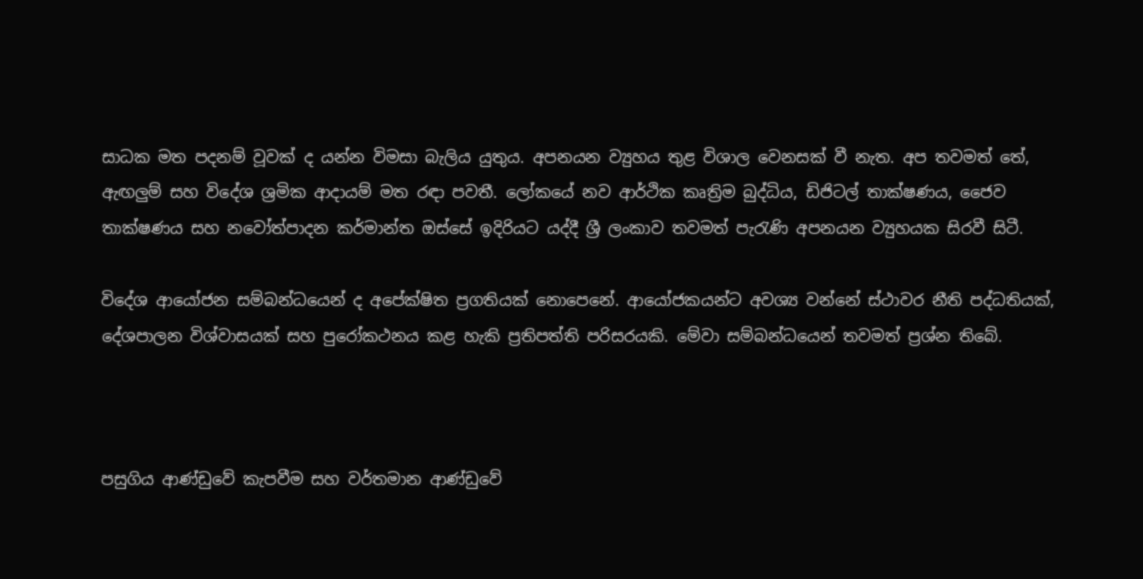සාධක මත පදනම් වූවක් ද යන්න විමසා බැලිය යුතුය. අපනයන ව්‍යුහය තුළ විශාල වෙනසක් වී නැත. අප තවමත් තේ, ඇඟලු‍ම් සහ විදේශ ශ්‍රමික ආදායම් මත රඳා පවතී. ලෝකයේ නව ආර්ථික කෘත්‍රිම බුද්ධිය, ඩිජිටල් තාක්ෂණය, ජෛව තාක්ෂණය සහ නවෝත්පාදන කර්මාන්ත ඔස්සේ ඉදිරියට යද්දී ශ්‍රී ලංකාව තවමත් පැරැණි අපනයන ව්‍යුහයක සිරවී සිටී.

විදේශ ආයෝජන සම්බන්ධයෙන් ද අපේක්ෂිත ප්‍රගතියක් නොපෙනේ. ආයෝජකයන්ට අවශ්‍ය වන්නේ ස්ථාවර නීති පද්ධතියක්, දේශපාලන විශ්වාසයක් සහ පුරෝකථනය කළ හැකි ප්‍රතිපත්ති පරිසරයකි. මේවා සම්බන්ධයෙන් තවමත් ප්‍රශ්න තිබේ.



පසුගිය ආණ්ඩුවේ කැපවීම සහ වර්තමාන ආණ්ඩුවේ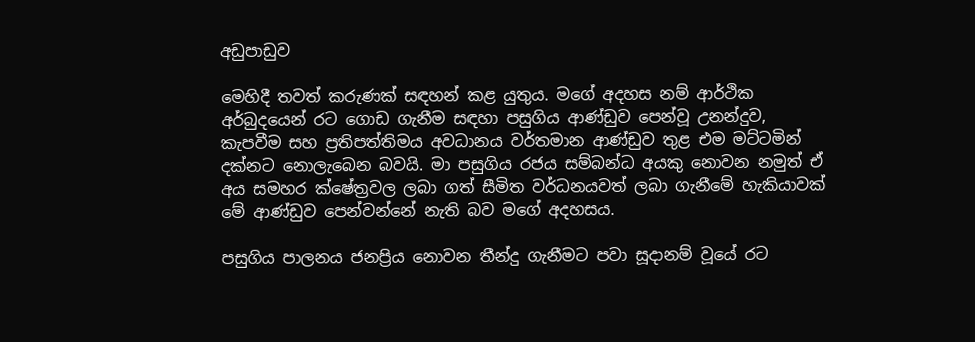අඩුපාඩුව

මෙහිදී තවත් කරුණක් සඳහන් කළ යුතුය. මගේ අදහස නම් ආර්ථික අර්බුදයෙන් රට ගොඩ ගැනීම සඳහා පසුගිය ආණ්ඩුව පෙන්වූ උනන්දුව, කැපවීම සහ ප්‍රතිපත්තිමය අවධානය වර්තමාන ආණ්ඩුව තුළ එම මට්ටමින් දක්නට නොලැබෙන බවයි. මා පසුගිය රජය සම්බන්ධ අයකු නොවන නමුත් ඒ අය සමහර ක්ෂේත්‍රවල ලබා ගත් සීමිත වර්ධනයවත් ලබා ගැනීමේ හැකියාවක් මේ ආණ්ඩුව පෙන්වන්නේ නැති බව මගේ අදහසය.

පසුගිය පාලනය ජනප්‍රිය නොවන තීන්දු ගැනීමට පවා සූදානම් වූයේ රට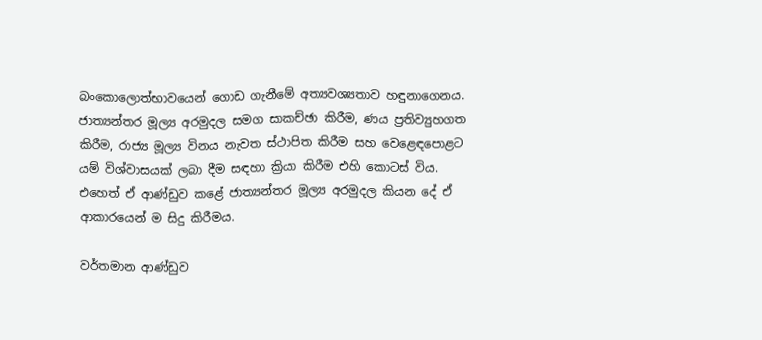බංකොලොත්භාවයෙන් ගොඩ ගැනීමේ අත්‍යවශ්‍යතාව හඳුනාගෙනය. ජාත්‍යන්තර මූල්‍ය අරමුදල සමග සාකච්ඡා කිරීම, ණය ප්‍රතිව්‍යුහගත කිරීම, රාජ්‍ය මූල්‍ය විනය නැවත ස්ථාපිත කිරීම සහ වෙළෙඳපොළට යම් විශ්වාසයක් ලබා දීම සඳහා ක්‍රියා කිරීම එහි කොටස් විය. එහෙත් ඒ ආණ්ඩුව කළේ ජාත්‍යන්තර මූල්‍ය අරමුදල කියන දේ ඒ ආකාරයෙන් ම සිදු කිරීමය.

වර්තමාන ආණ්ඩුව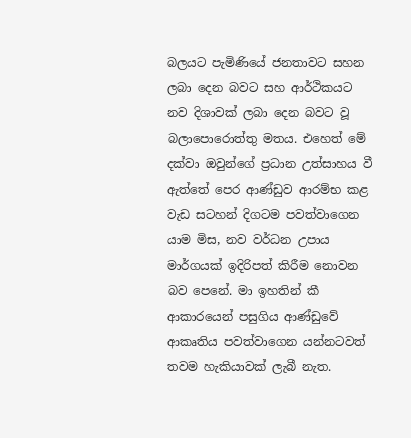බලයට පැමිණියේ ජනතාවට සහන ලබා දෙන බවට සහ ආර්ථිකයට නව දිශාවක් ලබා දෙන බවට වූ බලාපොරොත්තු මතය. එහෙත් මේ දක්වා ඔවුන්ගේ ප්‍රධාන උත්සාහය වී ඇත්තේ පෙර ආණ්ඩුව ආරම්භ කළ වැඩ සටහන් දිගටම පවත්වාගෙන යාම මිස, නව වර්ධන උපාය මාර්ගයක් ඉදිරිපත් කිරීම නොවන බව පෙනේ. මා ඉහතින් කී ආකාරයෙන් පසුගිය ආණ්ඩුවේ ආකෘතිය පවත්වාගෙන යන්නටවත් තවම හැකියාවක් ලැබී නැත.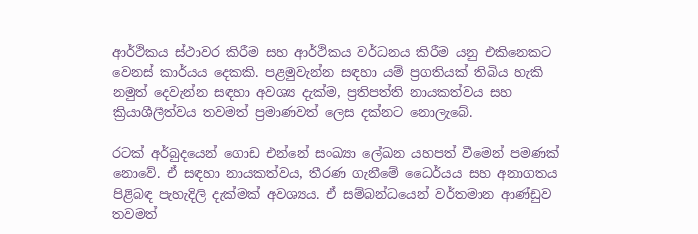ආර්ථිකය ස්ථාවර කිරීම සහ ආර්ථිකය වර්ධනය කිරීම යනු එකිනෙකට වෙනස් කාර්යය දෙකකි. පළමුවැන්න සඳහා යම් ප්‍රගතියක් තිබිය හැකි නමුත් දෙවැන්න සඳහා අවශ්‍ය දැක්ම, ප්‍රතිපත්ති නායකත්වය සහ ක්‍රියාශීලීත්වය තවමත් ප්‍රමාණවත් ලෙස දක්නට නොලැබේ.

රටක් අර්බුදයෙන් ගොඩ එන්නේ සංඛ්‍යා ලේඛන යහපත් වීමෙන් පමණක් නොවේ. ඒ සඳහා නායකත්වය, තීරණ ගැනීමේ ධෛර්යය සහ අනාගතය පිළිබඳ පැහැදිලි දැක්මක් අවශ්‍යය. ඒ සම්බන්ධයෙන් වර්තමාන ආණ්ඩුව තවමත්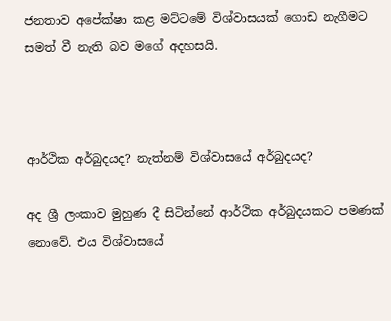ජනතාව අපේක්ෂා කළ මට්ටමේ විශ්වාසයක් ගොඩ නැගීමට සමත් වී නැති බව මගේ අදහසයි.



ආර්ථික අර්බුදයද? නැත්නම් විශ්වාසයේ අර්බුදයද?

අද ශ්‍රී ලංකාව මුහුණ දී සිටින්නේ ආර්ථික අර්බුදයකට පමණක් නොවේ. එය විශ්වාසයේ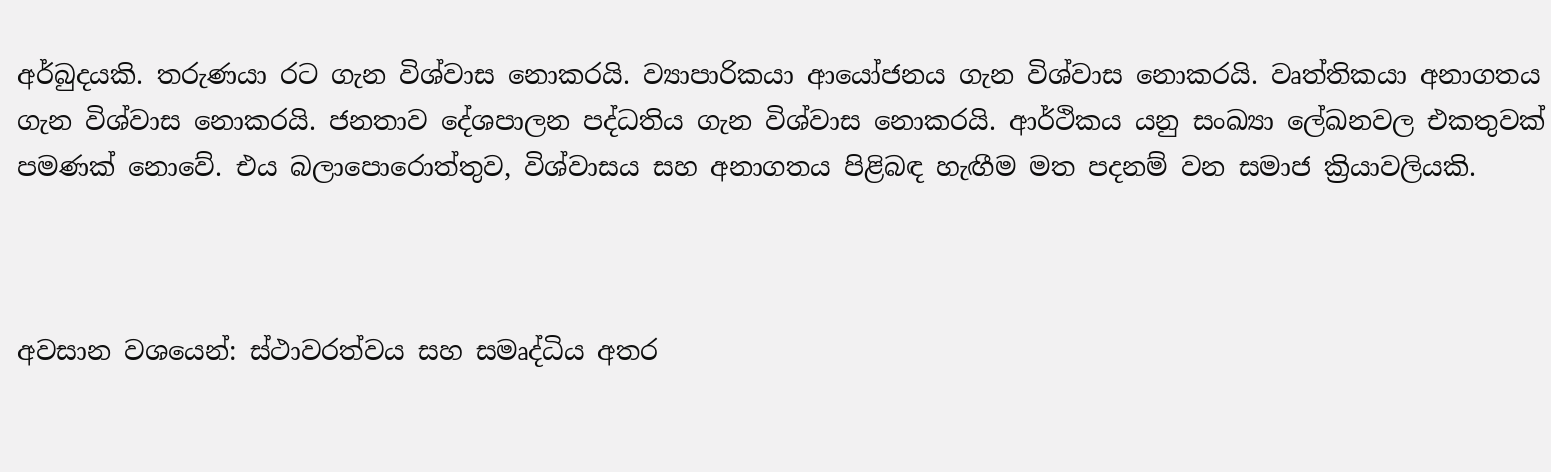අර්බුදයකි. තරුණයා රට ගැන විශ්වාස නොකරයි. ව්‍යාපාරිකයා ආයෝජනය ගැන විශ්වාස නොකරයි. වෘත්තිකයා අනාගතය ගැන විශ්වාස නොකරයි. ජනතාව දේශපාලන පද්ධතිය ගැන විශ්වාස නොකරයි. ආර්ථිකය යනු සංඛ්‍යා ලේඛනවල එකතුවක් පමණක් නොවේ. එය බලාපොරොත්තුව, විශ්වාසය සහ අනාගතය පිළිබඳ හැඟීම මත පදනම් වන සමාජ ක්‍රියාවලියකි.



අවසාන වශයෙන්: ස්ථාවරත්වය සහ සමෘද්ධිය අතර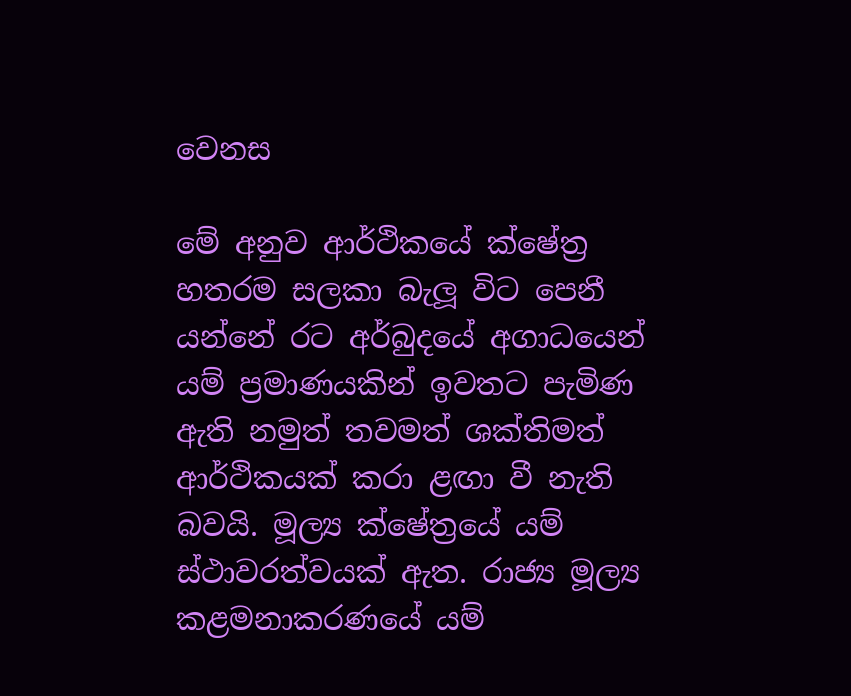වෙනස

මේ අනුව ආර්ථිකයේ ක්ෂේත්‍ර හතරම සලකා බැලූ විට පෙනී යන්නේ රට අර්බුදයේ අගාධයෙන් යම් ප්‍රමාණයකින් ඉවතට පැමිණ ඇති නමුත් තවමත් ශක්තිමත් ආර්ථිකයක් කරා ළඟා වී නැති බවයි. මූල්‍ය ක්ෂේත්‍රයේ යම් ස්ථාවරත්වයක් ඇත. රාජ්‍ය මූල්‍ය කළමනාකරණයේ යම්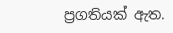ප්‍රගතියක් ඇත.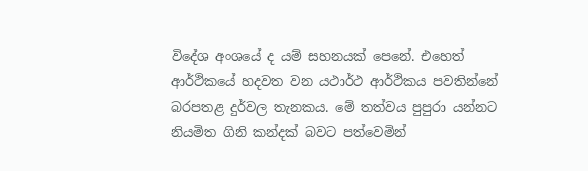විදේශ අංශයේ ද යම් සහනයක් පෙනේ. එහෙත් ආර්ථිකයේ හදවත වන යථාර්ථ ආර්ථිකය පවතින්නේ බරපතළ දුර්වල තැනකය. මේ තත්වය පුපුරා යන්නට නියමිත ගිනි කන්දක් බවට පත්වෙමින්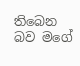තිබෙන බව මගේ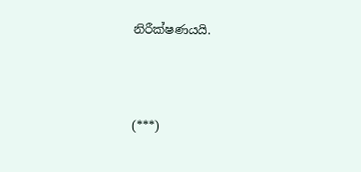නිරීක්ෂණයයි.



(***)